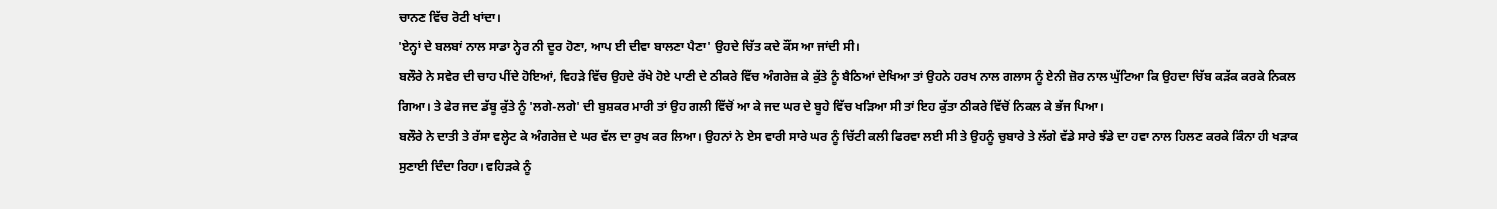ਚਾਨਣ ਵਿੱਚ ਰੋਟੀ ਖਾਂਦਾ।
'ਏਨ੍ਹਾਂ ਦੇ ਬਲਬਾਂ ਨਾਲ ਸਾਡਾ ਨ੍ਹੇਰ ਨੀ ਦੂਰ ਹੋਣਾ, ਆਪ ਈ ਦੀਵਾ ਬਾਲਣਾ ਪੈਣਾ' ਉਹਦੇ ਚਿੱਤ ਕਦੇ ਕੌਂਸ ਆ ਜਾਂਦੀ ਸੀ।
ਬਲੌਰੇ ਨੇ ਸਵੇਰ ਦੀ ਚਾਹ ਪੀਂਦੇ ਹੋਇਆਂ, ਵਿਹੜੇ ਵਿੱਚ ਉਹਦੇ ਰੱਖੇ ਹੋਏ ਪਾਣੀ ਦੇ ਠੀਕਰੇ ਵਿੱਚ ਅੰਗਰੇਜ਼ ਕੇ ਕੁੱਤੇ ਨੂੰ ਬੈਠਿਆਂ ਦੇਖਿਆ ਤਾਂ ਉਹਨੇ ਹਰਖ ਨਾਲ ਗਲਾਸ ਨੂੰ ਏਨੀ ਜ਼ੋਰ ਨਾਲ ਘੁੱਟਿਆ ਕਿ ਉਹਦਾ ਚਿੱਬ ਕੜੱਕ ਕਰਕੇ ਨਿਕਲ ਗਿਆ। ਤੇ ਫੇਰ ਜਦ ਡੱਬੂ ਕੁੱਤੇ ਨੂੰ 'ਲਗੇ-ਲਗੇ' ਦੀ ਬੁਸ਼ਕਰ ਮਾਰੀ ਤਾਂ ਉਹ ਗਲੀ ਵਿੱਚੋਂ ਆ ਕੇ ਜਦ ਘਰ ਦੇ ਬੂਹੇ ਵਿੱਚ ਖੜਿਆ ਸੀ ਤਾਂ ਇਹ ਕੁੱਤਾ ਠੀਕਰੇ ਵਿੱਚੋਂ ਨਿਕਲ ਕੇ ਭੱਜ ਪਿਆ।
ਬਲੌਰੇ ਨੇ ਦਾਤੀ ਤੇ ਰੱਸਾ ਵਲ੍ਹੇਟ ਕੇ ਅੰਗਰੇਜ਼ ਦੇ ਘਰ ਵੱਲ ਦਾ ਰੁਖ ਕਰ ਲਿਆ। ਉਹਨਾਂ ਨੇ ਏਸ ਵਾਰੀ ਸਾਰੇ ਘਰ ਨੂੰ ਚਿੱਟੀ ਕਲੀ ਫਿਰਵਾ ਲਈ ਸੀ ਤੇ ਉਹਨੂੰ ਚੁਬਾਰੇ ਤੇ ਲੱਗੇ ਵੱਡੇ ਸਾਰੇ ਝੰਡੇ ਦਾ ਹਵਾ ਨਾਲ ਹਿਲਣ ਕਰਕੇ ਕਿੰਨਾ ਹੀ ਖੜਾਕ ਸੁਣਾਈ ਦਿੰਦਾ ਰਿਹਾ। ਵਹਿੜਕੇ ਨੂੰ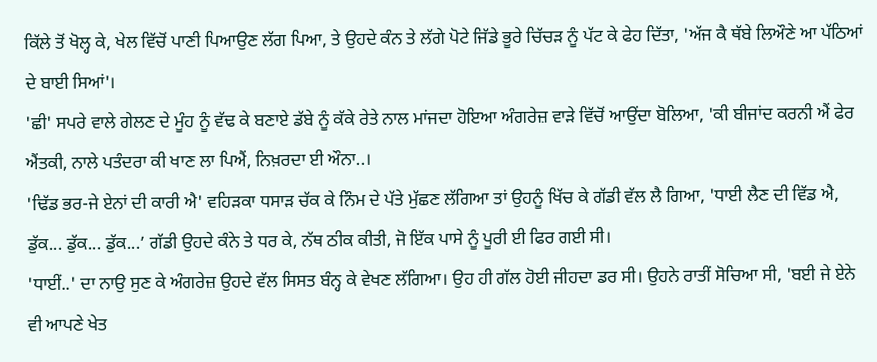ਕਿੱਲੇ ਤੋਂ ਖੋਲ੍ਹ ਕੇ, ਖੇਲ ਵਿੱਚੋਂ ਪਾਣੀ ਪਿਆਉਣ ਲੱਗ ਪਿਆ, ਤੇ ਉਹਦੇ ਕੰਨ ਤੇ ਲੱਗੇ ਪੋਟੇ ਜਿੱਡੇ ਭੂਰੇ ਚਿੱਚੜ ਨੂੰ ਪੱਟ ਕੇ ਫੇਹ ਦਿੱਤਾ, 'ਅੱਜ ਕੈ ਥੱਬੇ ਲਿਔਣੇ ਆ ਪੱਠਿਆਂ ਦੇ ਬਾਈ ਸਿਆਂ'।
'ਛੀ' ਸਪਰੇ ਵਾਲੇ ਗੇਲਣ ਦੇ ਮੂੰਹ ਨੂੰ ਵੱਢ ਕੇ ਬਣਾਏ ਡੱਬੇ ਨੂੰ ਕੱਕੇ ਰੇਤੇ ਨਾਲ ਮਾਂਜਦਾ ਹੋਇਆ ਅੰਗਰੇਜ਼ ਵਾੜੇ ਵਿੱਚੋਂ ਆਉਂਦਾ ਬੋਲਿਆ, 'ਕੀ ਬੀਜਾਂਦ ਕਰਨੀ ਐਂ ਫੇਰ ਐਂਤਕੀ, ਨਾਲੇ ਪਤੰਦਰਾ ਕੀ ਖਾਣ ਲਾ ਪਿਐਂ, ਨਿਖ਼ਰਦਾ ਈ ਔਨਾ..।
'ਢਿੱਡ ਭਰ-ਜੇ ਏਨਾਂ ਦੀ ਕਾਰੀ ਐ' ਵਹਿੜਕਾ ਧਸਾੜ ਚੱਕ ਕੇ ਨਿੰਮ ਦੇ ਪੱਤੇ ਮੁੱਛਣ ਲੱਗਿਆ ਤਾਂ ਉਹਨੂੰ ਖਿੱਚ ਕੇ ਗੱਡੀ ਵੱਲ ਲੈ ਗਿਆ, 'ਧਾਈ ਲੈਣ ਦੀ ਵਿੱਡ ਐ, ਡੁੱਕ... ਡੁੱਕ... ਡੁੱਕ...’ ਗੱਡੀ ਉਹਦੇ ਕੰਨੇ ਤੇ ਧਰ ਕੇ, ਨੱਥ ਠੀਕ ਕੀਤੀ, ਜੋ ਇੱਕ ਪਾਸੇ ਨੂੰ ਪੂਰੀ ਈ ਫਿਰ ਗਈ ਸੀ।
'ਧਾਈਂ..' ਦਾ ਨਾਉ ਸੁਣ ਕੇ ਅੰਗਰੇਜ਼ ਉਹਦੇ ਵੱਲ ਸਿਸਤ ਬੰਨ੍ਹ ਕੇ ਵੇਖਣ ਲੱਗਿਆ। ਉਹ ਹੀ ਗੱਲ ਹੋਈ ਜੀਹਦਾ ਡਰ ਸੀ। ਉਹਨੇ ਰਾਤੀਂ ਸੋਚਿਆ ਸੀ, 'ਬਈ ਜੇ ਏਨੇ ਵੀ ਆਪਣੇ ਖੇਤ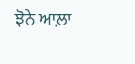ਝੋਨੇ ਆਲ਼ਾ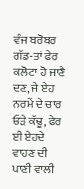ਵੰਜ ਬਰੋਬਰ ਗੱਡ-ਤਾਂ ਫੇਰ ਕਲੋਟਾ ਹੋ ਜਾਣੈ ਦਣ, ਜੇ ਏਹ ਨਰਮੇਂ ਦੇ ਚਾਰ ਓੜੇ ਕੱਢੂ, ਫੇਰ ਈ ਏਹਦੇ ਵਾਹਣ ਦੀ ਪਾਣੀ ਵਾਲੀ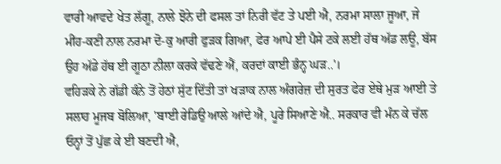ਵਾਰੀ ਆਵਦੇ ਖੇਤ ਲੱਗੂ, ਨਾਲੇ ਝੋਨੇ ਦੀ ਫਸਲ ਤਾਂ ਨਿਰੀ ਵੱਟ ਤੇ ਪਈ ਐ, ਨਰਮਾ ਸਾਲਾ ਜੂਆ, ਜੇ ਮੀਂਹ-ਕਣੀ ਨਾਲ ਨਰਮਾ ਦੋ-ਕੁ ਆਰੀ ਫੁੜਕ ਗਿਆ, ਫੇਰ ਆਪੇ ਈ ਪੈਸੇ ਟਕੇ ਲਈ ਹੱਥ ਅੱਡ ਲਊ, ਬੱਸ ਉਹ ਅੱਡੇ ਹੱਥ ਈ ਗੂਠਾ ਨੀਲਾ ਕਰਕੇ ਵੱਢਣੇ ਐਂ, ਕਰਦਾਂ ਕਾਈ ਭੰਨ੍ਹ ਘੜ..'।
ਵਹਿੜਕੇ ਨੇ ਗੱਡੀ ਕੰਨੇ ਤੋਂ ਹੇਠਾਂ ਸੁੱਟ ਦਿੱਤੀ ਤਾਂ ਖੜਾਕ ਨਾਲ ਅੰਗਰੇਜ਼ ਦੀ ਸੁਰਤ ਫੇਰ ਏਥੇ ਮੁੜ ਆਈ ਤੇ ਸਲਾਹ ਮੂਜਬ ਬੋਲਿਆ, 'ਬਾਈ ਰੇਡਿਉ ਆਲੇ ਆਂਦੇ ਐ, ਪੂਰੇ ਸਿਆਣੇ ਐ.. ਸਰਕਾਰ ਵੀ ਮੰਨ ਕੇ ਚੱਲ ਓਨ੍ਹਾਂ ਤੋਂ ਪੁੱਛ ਕੇ ਈ ਬਣਦੀ ਐ,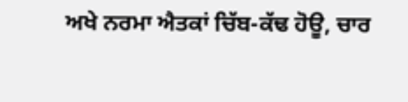ਅਖੇ ਨਰਮਾ ਐਤਕਾਂ ਚਿੱਬ-ਕੱਢ ਹੋਊ, ਚਾਰ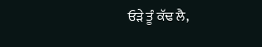ਓੜੇ ਤੂੰ ਕੱਢ ਲੈ,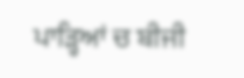ਪਾੜ੍ਹਿਆਂ ਚ ਬੀਜੀ